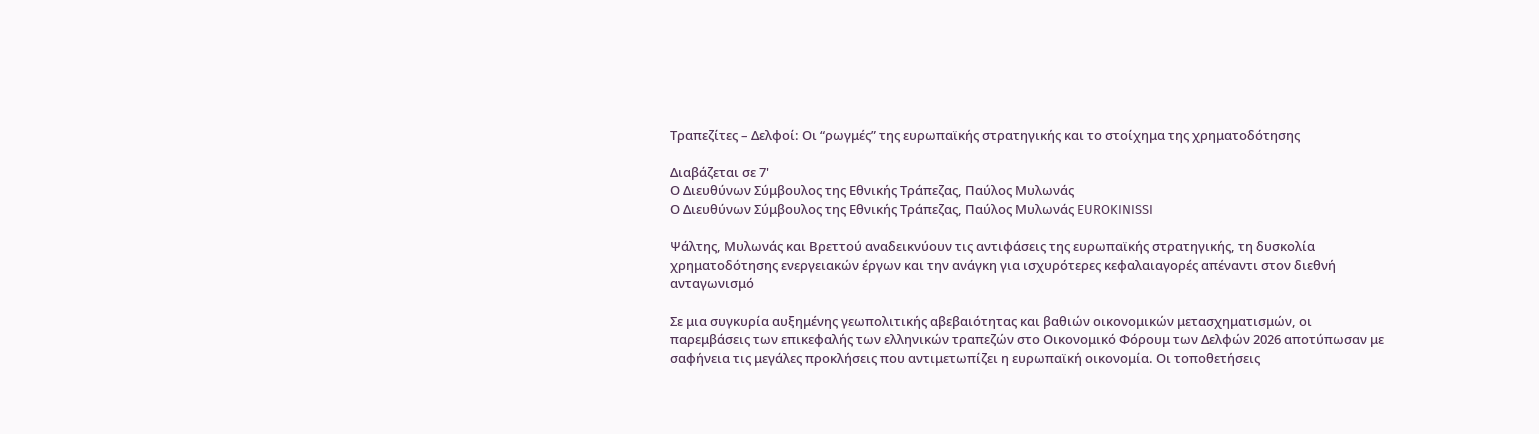Τραπεζίτες – Δελφοί: Οι “ρωγμές” της ευρωπαϊκής στρατηγικής και το στοίχημα της χρηματοδότησης

Διαβάζεται σε 7'
Ο Διευθύνων Σύμβουλος της Εθνικής Τράπεζας, Παύλος Μυλωνάς
Ο Διευθύνων Σύμβουλος της Εθνικής Τράπεζας, Παύλος Μυλωνάς EUROKINISSI

Ψάλτης, Μυλωνάς και Βρεττού αναδεικνύουν τις αντιφάσεις της ευρωπαϊκής στρατηγικής, τη δυσκολία χρηματοδότησης ενεργειακών έργων και την ανάγκη για ισχυρότερες κεφαλαιαγορές απέναντι στον διεθνή ανταγωνισμό

Σε μια συγκυρία αυξημένης γεωπολιτικής αβεβαιότητας και βαθιών οικονομικών μετασχηματισμών, οι παρεμβάσεις των επικεφαλής των ελληνικών τραπεζών στο Οικονομικό Φόρουμ των Δελφών 2026 αποτύπωσαν με σαφήνεια τις μεγάλες προκλήσεις που αντιμετωπίζει η ευρωπαϊκή οικονομία. Οι τοποθετήσεις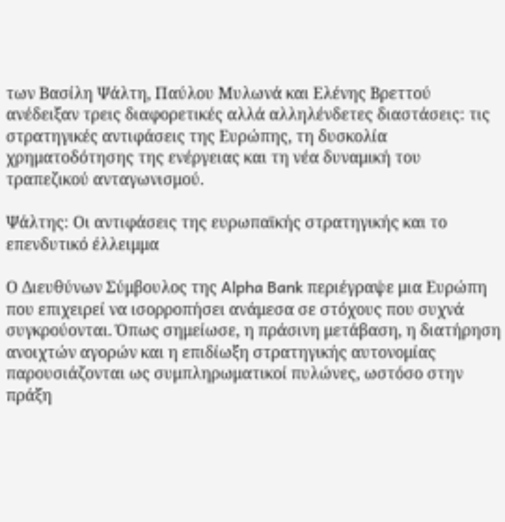των Βασίλη Ψάλτη, Παύλου Μυλωνά και Ελένης Βρεττού ανέδειξαν τρεις διαφορετικές αλλά αλληλένδετες διαστάσεις: τις στρατηγικές αντιφάσεις της Ευρώπης, τη δυσκολία χρηματοδότησης της ενέργειας και τη νέα δυναμική του τραπεζικού ανταγωνισμού.

Ψάλτης: Οι αντιφάσεις της ευρωπαϊκής στρατηγικής και το επενδυτικό έλλειμμα

Ο Διευθύνων Σύμβουλος της Alpha Bank περιέγραψε μια Ευρώπη που επιχειρεί να ισορροπήσει ανάμεσα σε στόχους που συχνά συγκρούονται. Όπως σημείωσε, η πράσινη μετάβαση, η διατήρηση ανοιχτών αγορών και η επιδίωξη στρατηγικής αυτονομίας παρουσιάζονται ως συμπληρωματικοί πυλώνες, ωστόσο στην πράξη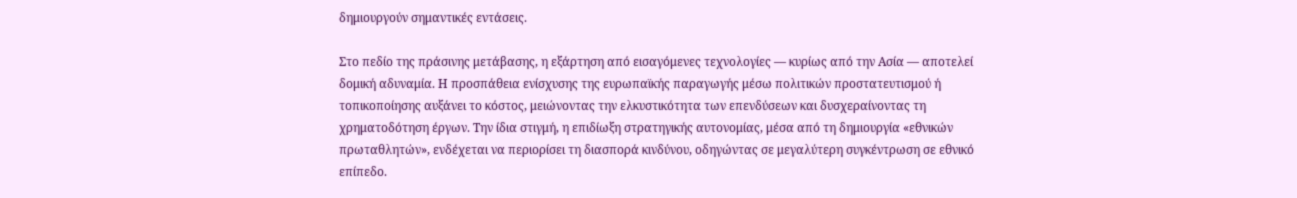δημιουργούν σημαντικές εντάσεις.

Στο πεδίο της πράσινης μετάβασης, η εξάρτηση από εισαγόμενες τεχνολογίες — κυρίως από την Ασία — αποτελεί δομική αδυναμία. Η προσπάθεια ενίσχυσης της ευρωπαϊκής παραγωγής μέσω πολιτικών προστατευτισμού ή τοπικοποίησης αυξάνει το κόστος, μειώνοντας την ελκυστικότητα των επενδύσεων και δυσχεραίνοντας τη χρηματοδότηση έργων. Την ίδια στιγμή, η επιδίωξη στρατηγικής αυτονομίας, μέσα από τη δημιουργία «εθνικών πρωταθλητών», ενδέχεται να περιορίσει τη διασπορά κινδύνου, οδηγώντας σε μεγαλύτερη συγκέντρωση σε εθνικό επίπεδο.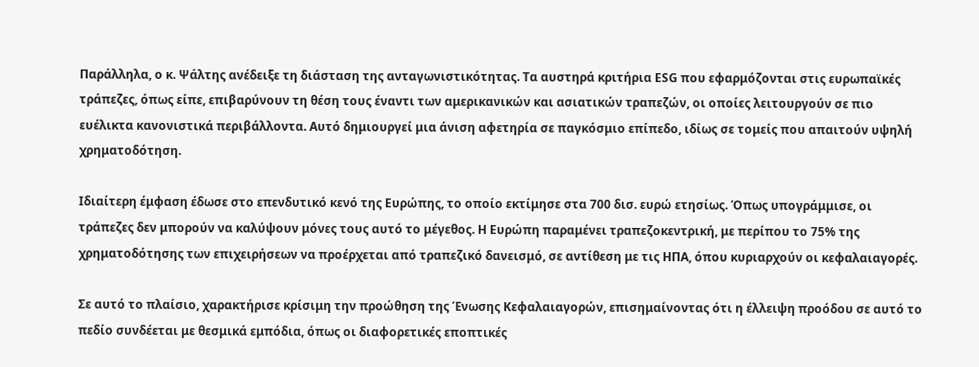Παράλληλα, ο κ. Ψάλτης ανέδειξε τη διάσταση της ανταγωνιστικότητας. Τα αυστηρά κριτήρια ESG που εφαρμόζονται στις ευρωπαϊκές τράπεζες, όπως είπε, επιβαρύνουν τη θέση τους έναντι των αμερικανικών και ασιατικών τραπεζών, οι οποίες λειτουργούν σε πιο ευέλικτα κανονιστικά περιβάλλοντα. Αυτό δημιουργεί μια άνιση αφετηρία σε παγκόσμιο επίπεδο, ιδίως σε τομείς που απαιτούν υψηλή χρηματοδότηση.

Ιδιαίτερη έμφαση έδωσε στο επενδυτικό κενό της Ευρώπης, το οποίο εκτίμησε στα 700 δισ. ευρώ ετησίως. Όπως υπογράμμισε, οι τράπεζες δεν μπορούν να καλύψουν μόνες τους αυτό το μέγεθος. Η Ευρώπη παραμένει τραπεζοκεντρική, με περίπου το 75% της χρηματοδότησης των επιχειρήσεων να προέρχεται από τραπεζικό δανεισμό, σε αντίθεση με τις ΗΠΑ, όπου κυριαρχούν οι κεφαλαιαγορές.

Σε αυτό το πλαίσιο, χαρακτήρισε κρίσιμη την προώθηση της Ένωσης Κεφαλαιαγορών, επισημαίνοντας ότι η έλλειψη προόδου σε αυτό το πεδίο συνδέεται με θεσμικά εμπόδια, όπως οι διαφορετικές εποπτικές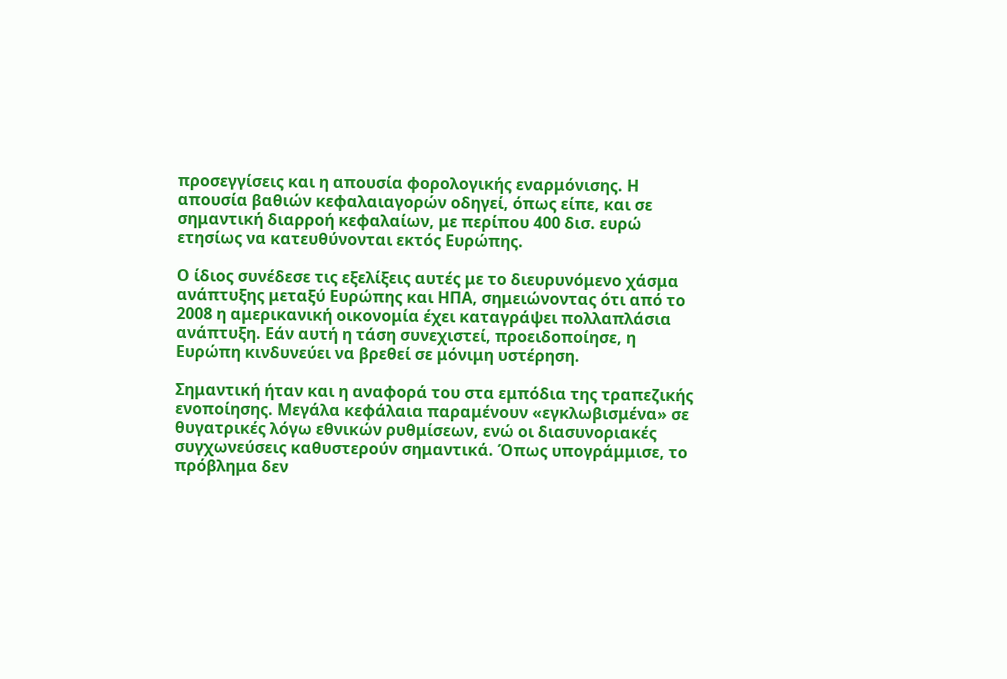προσεγγίσεις και η απουσία φορολογικής εναρμόνισης. Η απουσία βαθιών κεφαλαιαγορών οδηγεί, όπως είπε, και σε σημαντική διαρροή κεφαλαίων, με περίπου 400 δισ. ευρώ ετησίως να κατευθύνονται εκτός Ευρώπης.

Ο ίδιος συνέδεσε τις εξελίξεις αυτές με το διευρυνόμενο χάσμα ανάπτυξης μεταξύ Ευρώπης και ΗΠΑ, σημειώνοντας ότι από το 2008 η αμερικανική οικονομία έχει καταγράψει πολλαπλάσια ανάπτυξη. Εάν αυτή η τάση συνεχιστεί, προειδοποίησε, η Ευρώπη κινδυνεύει να βρεθεί σε μόνιμη υστέρηση.

Σημαντική ήταν και η αναφορά του στα εμπόδια της τραπεζικής ενοποίησης. Μεγάλα κεφάλαια παραμένουν «εγκλωβισμένα» σε θυγατρικές λόγω εθνικών ρυθμίσεων, ενώ οι διασυνοριακές συγχωνεύσεις καθυστερούν σημαντικά. Όπως υπογράμμισε, το πρόβλημα δεν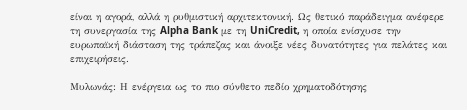είναι η αγορά, αλλά η ρυθμιστική αρχιτεκτονική. Ως θετικό παράδειγμα ανέφερε τη συνεργασία της Alpha Bank με τη UniCredit, η οποία ενίσχυσε την ευρωπαϊκή διάσταση της τράπεζας και άνοιξε νέες δυνατότητες για πελάτες και επιχειρήσεις.

Μυλωνάς: Η ενέργεια ως το πιο σύνθετο πεδίο χρηματοδότησης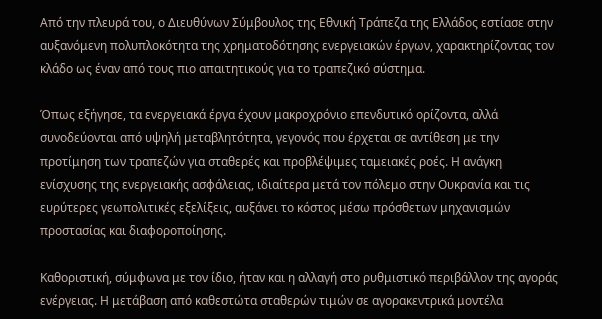Από την πλευρά του, ο Διευθύνων Σύμβουλος της Εθνική Τράπεζα της Ελλάδος εστίασε στην αυξανόμενη πολυπλοκότητα της χρηματοδότησης ενεργειακών έργων, χαρακτηρίζοντας τον κλάδο ως έναν από τους πιο απαιτητικούς για το τραπεζικό σύστημα.

Όπως εξήγησε, τα ενεργειακά έργα έχουν μακροχρόνιο επενδυτικό ορίζοντα, αλλά συνοδεύονται από υψηλή μεταβλητότητα, γεγονός που έρχεται σε αντίθεση με την προτίμηση των τραπεζών για σταθερές και προβλέψιμες ταμειακές ροές. Η ανάγκη ενίσχυσης της ενεργειακής ασφάλειας, ιδιαίτερα μετά τον πόλεμο στην Ουκρανία και τις ευρύτερες γεωπολιτικές εξελίξεις, αυξάνει το κόστος μέσω πρόσθετων μηχανισμών προστασίας και διαφοροποίησης.

Καθοριστική, σύμφωνα με τον ίδιο, ήταν και η αλλαγή στο ρυθμιστικό περιβάλλον της αγοράς ενέργειας. Η μετάβαση από καθεστώτα σταθερών τιμών σε αγορακεντρικά μοντέλα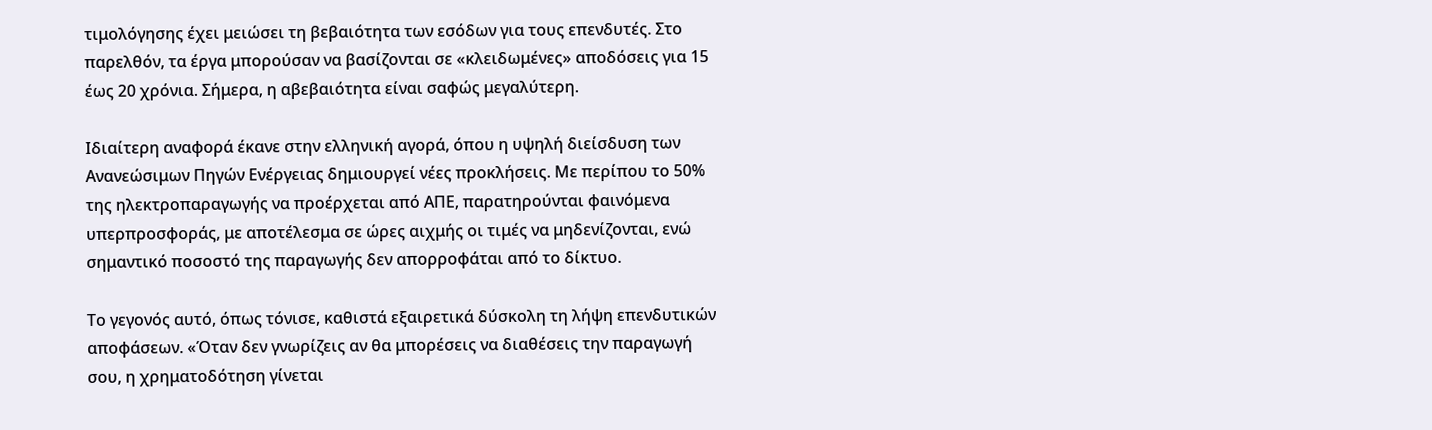τιμολόγησης έχει μειώσει τη βεβαιότητα των εσόδων για τους επενδυτές. Στο παρελθόν, τα έργα μπορούσαν να βασίζονται σε «κλειδωμένες» αποδόσεις για 15 έως 20 χρόνια. Σήμερα, η αβεβαιότητα είναι σαφώς μεγαλύτερη.

Ιδιαίτερη αναφορά έκανε στην ελληνική αγορά, όπου η υψηλή διείσδυση των Ανανεώσιμων Πηγών Ενέργειας δημιουργεί νέες προκλήσεις. Με περίπου το 50% της ηλεκτροπαραγωγής να προέρχεται από ΑΠΕ, παρατηρούνται φαινόμενα υπερπροσφοράς, με αποτέλεσμα σε ώρες αιχμής οι τιμές να μηδενίζονται, ενώ σημαντικό ποσοστό της παραγωγής δεν απορροφάται από το δίκτυο.

Το γεγονός αυτό, όπως τόνισε, καθιστά εξαιρετικά δύσκολη τη λήψη επενδυτικών αποφάσεων. «Όταν δεν γνωρίζεις αν θα μπορέσεις να διαθέσεις την παραγωγή σου, η χρηματοδότηση γίνεται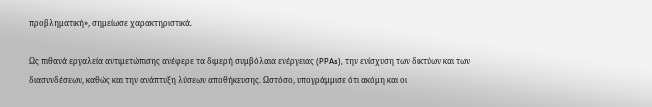προβληματική», σημείωσε χαρακτηριστικά.

Ως πιθανά εργαλεία αντιμετώπισης ανέφερε τα διμερή συμβόλαια ενέργειας (PPAs), την ενίσχυση των δικτύων και των διασυνδέσεων, καθώς και την ανάπτυξη λύσεων αποθήκευσης. Ωστόσο, υπογράμμισε ότι ακόμη και οι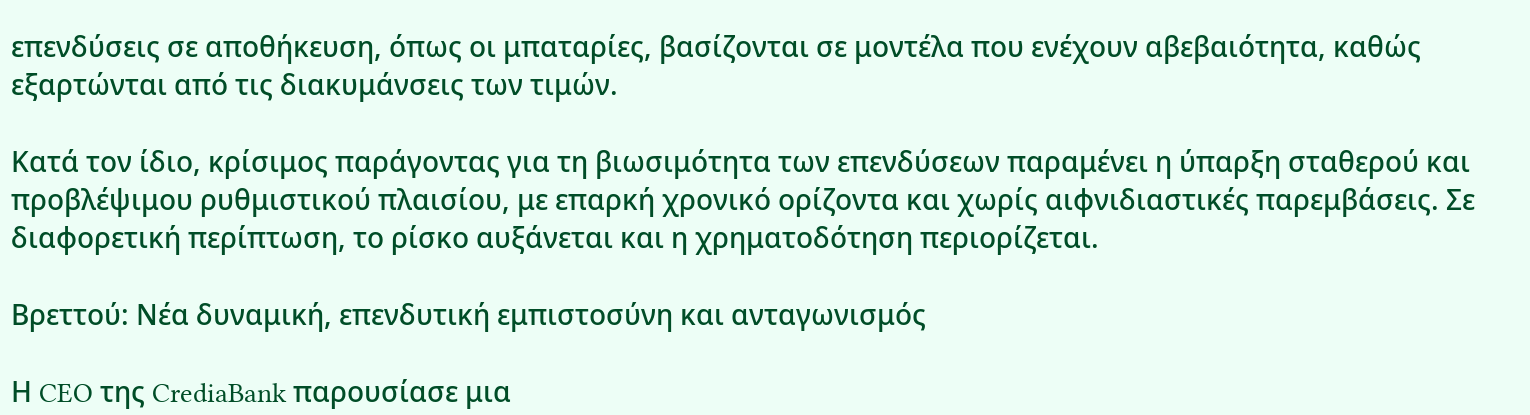επενδύσεις σε αποθήκευση, όπως οι μπαταρίες, βασίζονται σε μοντέλα που ενέχουν αβεβαιότητα, καθώς εξαρτώνται από τις διακυμάνσεις των τιμών.

Κατά τον ίδιο, κρίσιμος παράγοντας για τη βιωσιμότητα των επενδύσεων παραμένει η ύπαρξη σταθερού και προβλέψιμου ρυθμιστικού πλαισίου, με επαρκή χρονικό ορίζοντα και χωρίς αιφνιδιαστικές παρεμβάσεις. Σε διαφορετική περίπτωση, το ρίσκο αυξάνεται και η χρηματοδότηση περιορίζεται.

Βρεττού: Νέα δυναμική, επενδυτική εμπιστοσύνη και ανταγωνισμός

Η CEO της CrediaBank παρουσίασε μια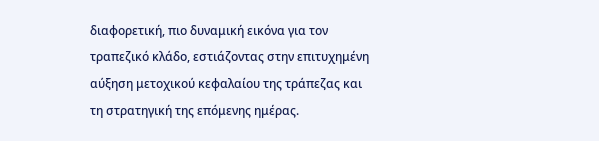διαφορετική, πιο δυναμική εικόνα για τον τραπεζικό κλάδο, εστιάζοντας στην επιτυχημένη αύξηση μετοχικού κεφαλαίου της τράπεζας και τη στρατηγική της επόμενης ημέρας.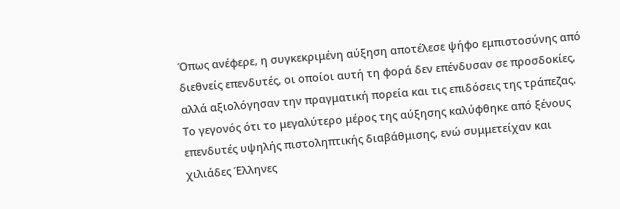Όπως ανέφερε, η συγκεκριμένη αύξηση αποτέλεσε ψήφο εμπιστοσύνης από διεθνείς επενδυτές, οι οποίοι αυτή τη φορά δεν επένδυσαν σε προσδοκίες, αλλά αξιολόγησαν την πραγματική πορεία και τις επιδόσεις της τράπεζας. Το γεγονός ότι το μεγαλύτερο μέρος της αύξησης καλύφθηκε από ξένους επενδυτές υψηλής πιστοληπτικής διαβάθμισης, ενώ συμμετείχαν και χιλιάδες Έλληνες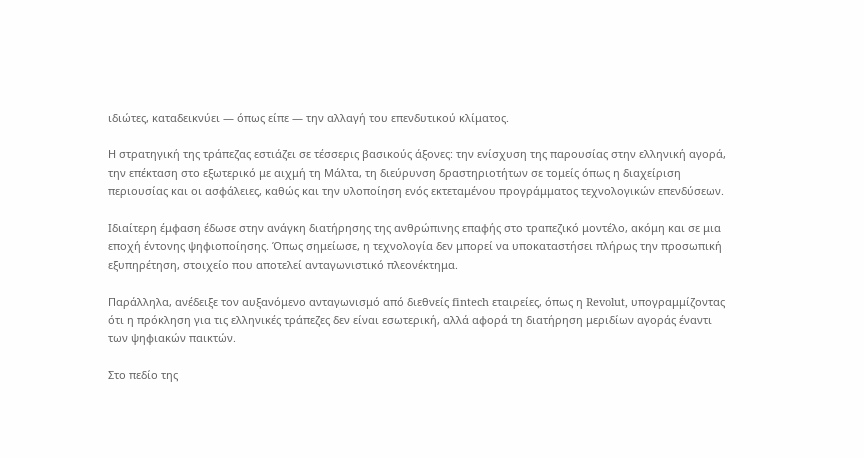ιδιώτες, καταδεικνύει — όπως είπε — την αλλαγή του επενδυτικού κλίματος.

Η στρατηγική της τράπεζας εστιάζει σε τέσσερις βασικούς άξονες: την ενίσχυση της παρουσίας στην ελληνική αγορά, την επέκταση στο εξωτερικό με αιχμή τη Μάλτα, τη διεύρυνση δραστηριοτήτων σε τομείς όπως η διαχείριση περιουσίας και οι ασφάλειες, καθώς και την υλοποίηση ενός εκτεταμένου προγράμματος τεχνολογικών επενδύσεων.

Ιδιαίτερη έμφαση έδωσε στην ανάγκη διατήρησης της ανθρώπινης επαφής στο τραπεζικό μοντέλο, ακόμη και σε μια εποχή έντονης ψηφιοποίησης. Όπως σημείωσε, η τεχνολογία δεν μπορεί να υποκαταστήσει πλήρως την προσωπική εξυπηρέτηση, στοιχείο που αποτελεί ανταγωνιστικό πλεονέκτημα.

Παράλληλα, ανέδειξε τον αυξανόμενο ανταγωνισμό από διεθνείς fintech εταιρείες, όπως η Revolut, υπογραμμίζοντας ότι η πρόκληση για τις ελληνικές τράπεζες δεν είναι εσωτερική, αλλά αφορά τη διατήρηση μεριδίων αγοράς έναντι των ψηφιακών παικτών.

Στο πεδίο της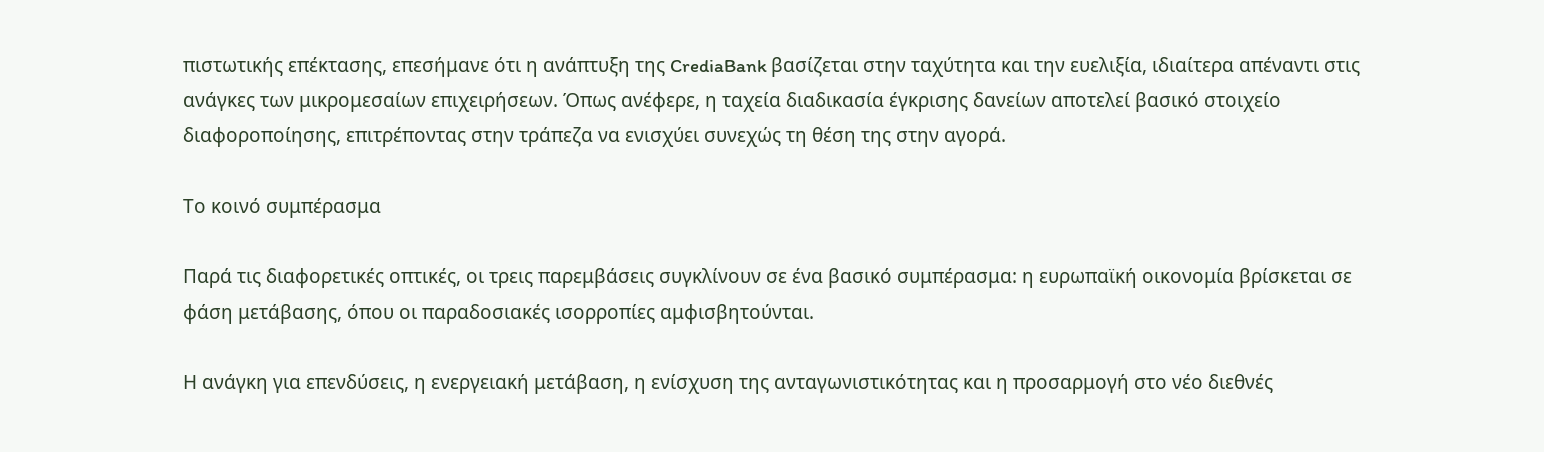πιστωτικής επέκτασης, επεσήμανε ότι η ανάπτυξη της CrediaBank βασίζεται στην ταχύτητα και την ευελιξία, ιδιαίτερα απέναντι στις ανάγκες των μικρομεσαίων επιχειρήσεων. Όπως ανέφερε, η ταχεία διαδικασία έγκρισης δανείων αποτελεί βασικό στοιχείο διαφοροποίησης, επιτρέποντας στην τράπεζα να ενισχύει συνεχώς τη θέση της στην αγορά.

Το κοινό συμπέρασμα

Παρά τις διαφορετικές οπτικές, οι τρεις παρεμβάσεις συγκλίνουν σε ένα βασικό συμπέρασμα: η ευρωπαϊκή οικονομία βρίσκεται σε φάση μετάβασης, όπου οι παραδοσιακές ισορροπίες αμφισβητούνται.

Η ανάγκη για επενδύσεις, η ενεργειακή μετάβαση, η ενίσχυση της ανταγωνιστικότητας και η προσαρμογή στο νέο διεθνές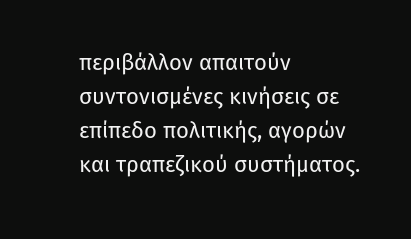περιβάλλον απαιτούν συντονισμένες κινήσεις σε επίπεδο πολιτικής, αγορών και τραπεζικού συστήματος.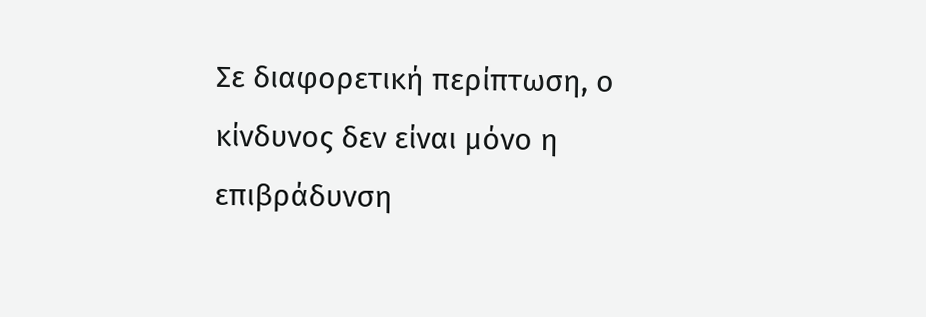Σε διαφορετική περίπτωση, ο κίνδυνος δεν είναι μόνο η επιβράδυνση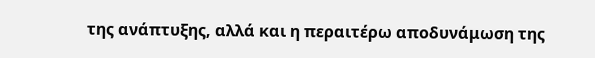της ανάπτυξης, αλλά και η περαιτέρω αποδυνάμωση της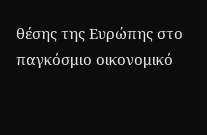θέσης της Ευρώπης στο παγκόσμιο οικονομικό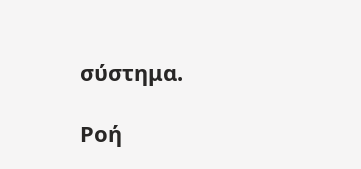σύστημα.

Ροή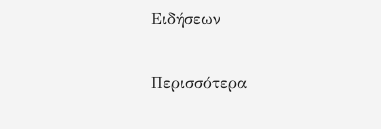Ειδήσεων

Περισσότερα